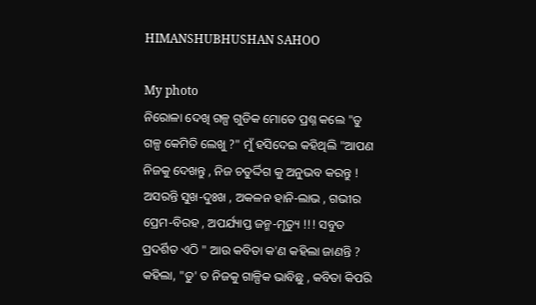HIMANSHUBHUSHAN SAHOO

My photo
ନିରୋଳା ଦେଖି ଗଳ୍ପ ଗୁଡିକ ମୋତେ ପ୍ରଶ୍ନ କଲେ "ତୁ ଗଳ୍ପ କେମିତି ଲେଖୁ ?" ମୁଁ ହସିଦେଇ କହିଥିଲି "ଆପଣ ନିଜକୁ ଦେଖନ୍ତୁ , ନିଜ ଚତୁର୍ଦ୍ଦିଗ କୁ ଅନୁଭବ କରନ୍ତୁ ! ଅସରନ୍ତି ସୁଖ-ଦୁଃଖ , ଅକଳନ ହାନି-ଲାଭ , ଗଭୀର ପ୍ରେମ-ବିରହ , ଅପର୍ଯ୍ୟାପ୍ତ ଜନ୍ମ-ମୃତ୍ୟୁ !!! ସବୁତ ପ୍ରଦର୍ଶିତ ଏଠି " ଆଉ କବିତା କ'ଣ କହିଲା ଜାଣନ୍ତି ? କହିଲା, "ତୁ' ତ ନିଜକୁ ଗାଳ୍ପିକ ଭାବିଛୁ , କବିତା କିପରି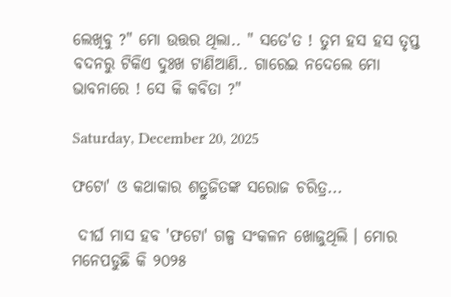ଲେଖିବୁ ?" ମୋ ଉତ୍ତର ଥିଲା.. " ସତେ'ତ ! ତୁମ ହସ ହସ ତୃପ୍ତ ବଦନରୁ ଟିକିଏ ଦୁଃଖ ଟାଣିଆଣି.. ଗାରେଇ ନଦେଲେ ମୋ ଭାବନାରେ ! ସେ କି କବିତା ?"

Saturday, December 20, 2025

ଫଟୋ' ଓ କଥାକାର ଶତ୍ରୁଜିତଙ୍କ ସରୋଜ ଚରିତ୍ର...

 ଦୀର୍ଘ ମାସ ହବ 'ଫଟୋ' ଗଳ୍ପ ସଂକଳନ ଖୋଜୁଥିଲି । ମୋର ମନେପଡୁଛି କି ୨୦୨୫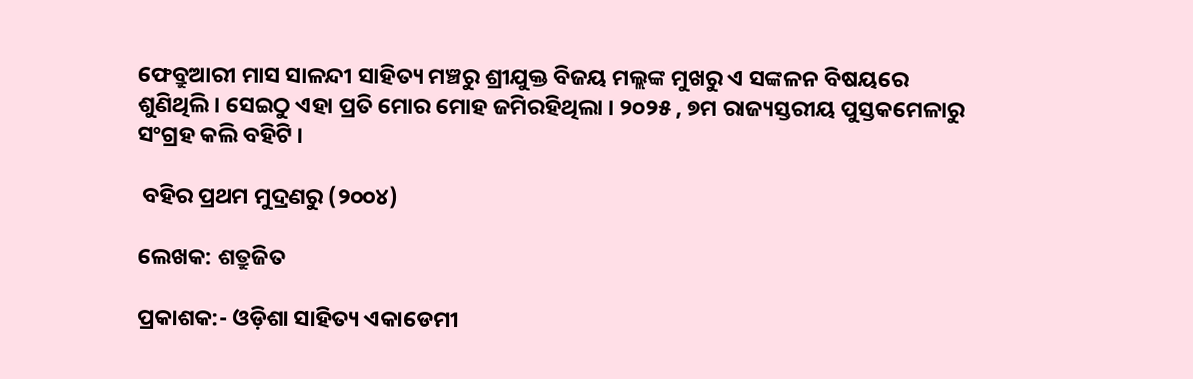ଫେବ୍ରୁଆରୀ ମାସ ସାଳନ୍ଦୀ ସାହିତ୍ୟ ମଞ୍ଚରୁ ଶ୍ରୀଯୁକ୍ତ ବିଜୟ ମଲ୍ଲଙ୍କ ମୁଖରୁ ଏ ସଙ୍କଳନ ବିଷୟରେ ଶୁଣିଥିଲି । ସେଇଠୁ ଏହା ପ୍ରତି ମୋର ମୋହ ଜମିରହିଥିଲା । ୨୦୨୫ , ୭ମ ରାଜ୍ୟସ୍ତରୀୟ ପୁସ୍ତକମେଳାରୁ ସଂଗ୍ରହ କଲି ବହିଟି ।

 ବହିର ପ୍ରଥମ ମୁଦ୍ରଣରୁ (୨୦୦୪)

ଲେଖକ: ଶତ୍ରୁଜିତ

ପ୍ରକାଶକ:- ଓଡ଼ିଶା ସାହିତ୍ୟ ଏକାଡେମୀ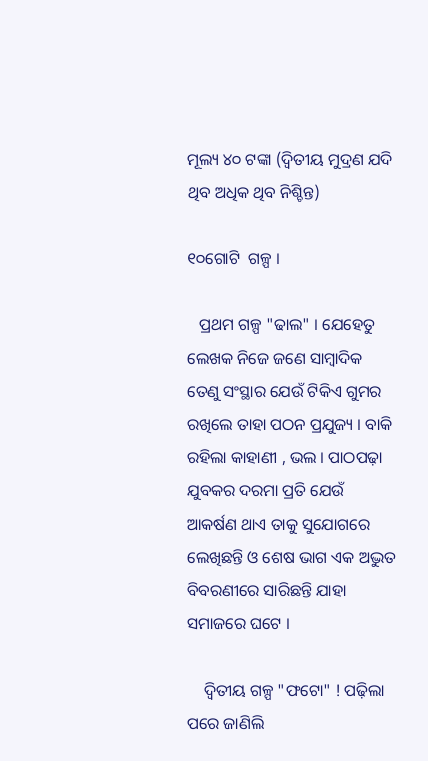ମୂଲ୍ୟ ୪୦ ଟଙ୍କା (ଦ୍ଵିତୀୟ ମୁଦ୍ରଣ ଯଦି ଥିବ ଅଧିକ ଥିବ ନିଶ୍ଚିନ୍ତ)

୧୦ଗୋଟି  ଗଳ୍ପ ।

   ପ୍ରଥମ ଗଳ୍ପ "ଢାଲ" । ଯେହେତୁ ଲେଖକ ନିଜେ ଜଣେ ସାମ୍ବାଦିକ ତେଣୁ ସଂସ୍ଥାର ଯେଉଁ ଟିକିଏ ଗୁମର ରଖିଲେ ତାହା ପଠନ ପ୍ରଯୁଜ୍ୟ । ବାକି ରହିଲା କାହାଣୀ , ଭଲ । ପାଠପଢ଼ା ଯୁବକର ଦରମା ପ୍ରତି ଯେଉଁ ଆକର୍ଷଣ ଥାଏ ତାକୁ ସୁଯୋଗରେ ଲେଖିଛନ୍ତି ଓ ଶେଷ ଭାଗ ଏକ ଅଦ୍ଭୁତ ବିବରଣୀରେ ସାରିଛନ୍ତି ଯାହା ସମାଜରେ ଘଟେ ।

    ଦ୍ଵିତୀୟ ଗଳ୍ପ "ଫଟୋ" ! ପଢ଼ିଲା ପରେ ଜାଣିଲି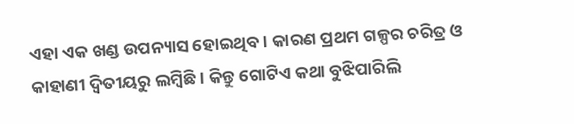ଏହା ଏକ ଖଣ୍ଡ ଉପନ୍ୟାସ ହୋଇଥିବ । କାରଣ ପ୍ରଥମ ଗଳ୍ପର ଚରିତ୍ର ଓ କାହାଣୀ ଦ୍ବିତୀୟରୁ ଲମ୍ବିଛି । କିନ୍ତୁ ଗୋଟିଏ କଥା ବୁଝିପାରିଲି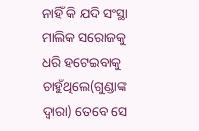ନାହିଁ କି ଯଦି ସଂସ୍ଥା ମାଲିକ ସରୋଜକୁ ଧରି ହଟେଇବାକୁ ଚାହୁଁଥିଲେ(ଗୁଣ୍ଡାଙ୍କ ଦ୍ୱାରା) ତେବେ ସେ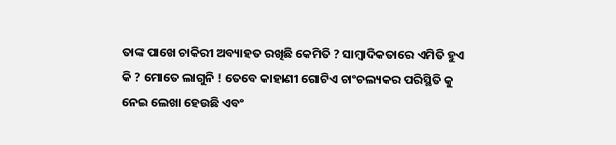ତାଙ୍କ ପାଖେ ଚାକିରୀ ଅବ୍ୟାହତ ରଖିଛି କେମିତି ? ସାମ୍ବାଦିକତାରେ ଏମିତି ହୁଏ କି ? ମୋତେ ଲାଗୁନି ! ତେବେ କାହାଣୀ ଗୋଟିଏ ଚାଂଚଲ୍ୟକର ପରିସ୍ଥିତି କୁ ନେଇ ଲେଖା ହେଉଛି ଏବଂ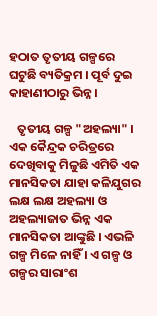ହଠାତ ତୃତୀୟ ଗଳ୍ପରେ ଘଟୁଛି ବ୍ୟତିକ୍ରମ । ପୂର୍ବ ଦୁଇ କାହାଣୀଠାରୁ ଭିନ୍ନ ।

   ତୃତୀୟ ଗଳ୍ପ "ଅହଲ୍ୟା" । ଏକ କୈନ୍ଦ୍ରକ ଚରିତ୍ରରେ ଦେଖିବାକୁ ମିଳୁଛି ଏମିତି ଏକ ମାନସିକତା ଯାହା କଳିଯୁଗର ଲକ୍ଷ ଲକ୍ଷ ଅହଲ୍ୟା ଓ  ଅହଲ୍ୟାଜାତ ଭିନ୍ନ ଏକ ମାନସିକତା ଆଙ୍କୁଛି । ଏଭଳି ଗଳ୍ପ ମିଳେ ନାହିଁ । ଏ ଗଳ୍ପ ଓ ଗଳ୍ପର ସାରାଂଶ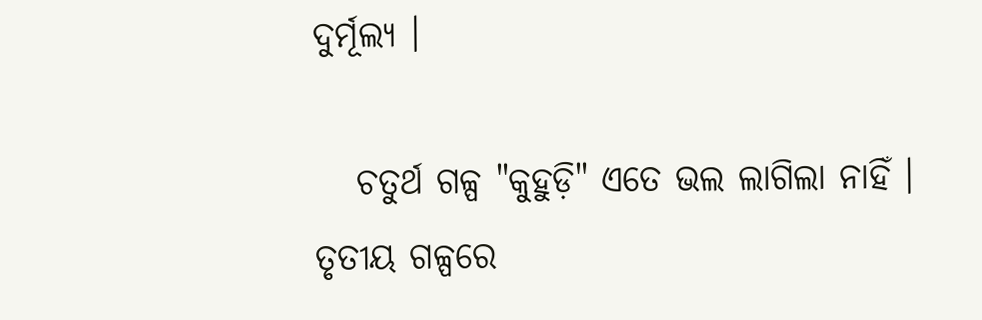ଦୁର୍ମୂଲ୍ୟ ।

   ଚତୁର୍ଥ ଗଳ୍ପ "କୁହୁଡ଼ି" ଏତେ ଭଲ ଲାଗିଲା ନାହିଁ । ତୃତୀୟ ଗଳ୍ପରେ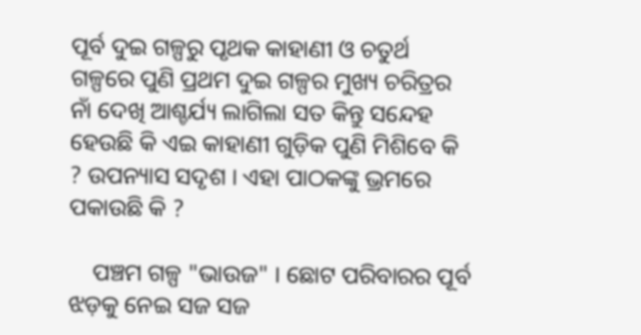ପୂର୍ବ ଦୁଇ ଗଳ୍ପରୁ ପୃଥକ କାହାଣୀ ଓ ଚତୁର୍ଥ ଗଳ୍ପରେ ପୁଣି ପ୍ରଥମ ଦୁଇ ଗଳ୍ପର ମୁଖ୍ୟ ଚରିତ୍ରର ନାଁ ଦେଖି ଆଶ୍ଚର୍ଯ୍ୟ ଲାଗିଲା ସତ କିନ୍ତୁ ସନ୍ଦେହ ହେଉଛି କି ଏଇ କାହାଣୀ ଗୁଡ଼ିକ ପୁଣି ମିଶିବେ କି ? ଉପନ୍ୟାସ ସଦୃଶ । ଏହା ପାଠକଙ୍କୁ ଭ୍ରମରେ ପକାଉଛି କି ?

    ପଞ୍ଚମ ଗଳ୍ପ "ଭାଉଜ" । ଛୋଟ ପରିବାରର ପୂର୍ବ ଝଡ଼କୁ ନେଇ ସଜ ସଜ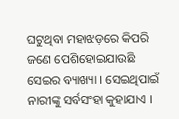ଘଟୁଥିବା ମହାଝଡ଼ରେ କିପରି ଜଣେ ପେଶିହୋଇଯାଉଛି ସେଇର ବ୍ୟାଖ୍ୟା । ସେଇଥିପାଇଁ ନାରୀଙ୍କୁ ସର୍ବସଂହା କୁହାଯାଏ ।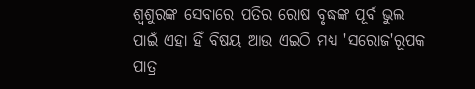ଶ୍ୱଶୁରଙ୍କ ସେବାରେ ପତିର ରୋଷ ବୃଦ୍ଧଙ୍କ ପୂର୍ବ ଭୁଲ ପାଇଁ ଏହା ହିଁ ବିଷୟ ଆଉ ଏଇଠି ମଧ୍ୟ 'ସରୋଜ'ରୂପକ ପାତ୍ର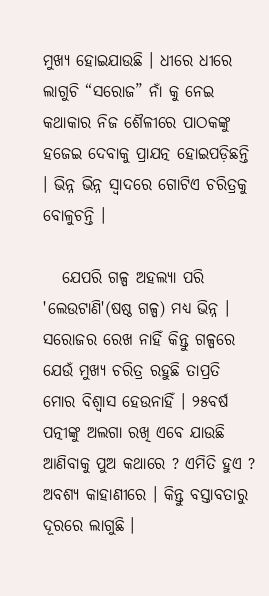ମୁଖ୍ୟ ହୋଇଯାଉଛି । ଧୀରେ ଧୀରେ ଲାଗୁଚି “ସରୋଜ” ନାଁ କୁ ନେଇ କଥାକାର ନିଜ ଶୈଳୀରେ ପାଠକଙ୍କୁ ହଜେଇ ଦେବାକୁ ପ୍ରାଯତ୍ନ ହୋଇପଡ଼ିଛନ୍ତି । ଭିନ୍ନ ଭିନ୍ନ ସ୍ଵାଦରେ ଗୋଟିଏ ଚରିତ୍ରକୁ ବୋଳୁଚନ୍ତି ।

   ଯେପରି ଗଳ୍ପ ଅହଲ୍ୟା ପରି 'ଲେଉଟାଣି'(ଷଷ୍ଠ ଗଳ୍ପ) ମଧ୍ୟ ଭିନ୍ନ । ସରୋଜର ରେଖ ନାହିଁ କିନ୍ତୁ ଗଳ୍ପରେ ଯେଉଁ ମୁଖ୍ୟ ଚରିତ୍ର ରହୁଛି ତାପ୍ରତି ମୋର ବିଶ୍ୱାସ ହେଉନାହିଁ । ୨୫ବର୍ଷ ପତ୍ନୀଙ୍କୁ ଅଲଗା ରଖି ଏବେ ଯାଉଛି ଆଣିବାକୁ ପୁଅ କଥାରେ ? ଏମିତି ହୁଏ ? ଅବଶ୍ୟ କାହାଣୀରେ । କିନ୍ତୁ ବସ୍ତାବତାରୁ ଦୂରରେ ଲାଗୁଛି ।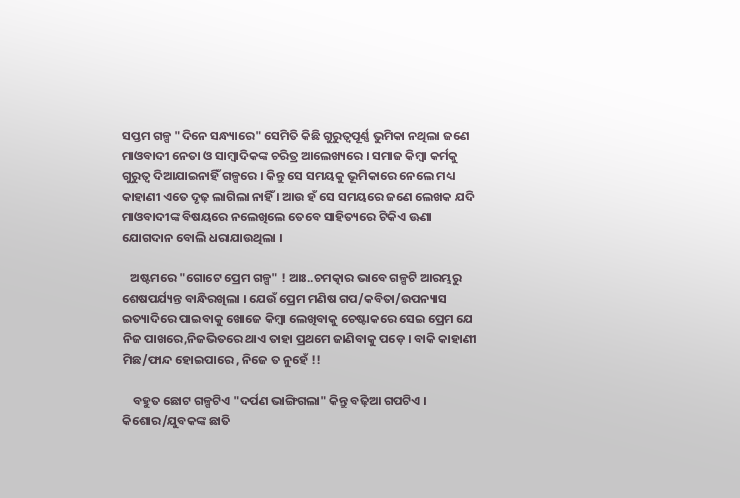ସପ୍ତମ ଗଳ୍ପ "ଦିନେ ସନ୍ଧ୍ୟାରେ" ସେମିତି କିଛି ଗୁରୁତ୍ୱପୂର୍ଣ୍ଣ ଭୁମିକା ନଥିଲା ଜଣେ ମାଓବାଦୀ ନେତା ଓ ସାମ୍ବାଦିକଙ୍କ ଚରିତ୍ର ଆଲେଖ୍ୟରେ । ସମାଜ କିମ୍ବା କର୍ମକୁ ଗୁରୁତ୍ୱ ଦିଆଯାଇନାହିଁ ଗଳ୍ପରେ । କିନ୍ତୁ ସେ ସମୟକୁ ଭୂମିକାରେ ନେଲେ ମଧ୍ୟ କାହାଣୀ ଏତେ ଦୃଢ଼ ଲାଗିଲା ନାହିଁ । ଆଉ ହଁ ସେ ସମୟରେ ଜଣେ ଲେଖକ ଯଦି ମାଓବାଦୀଙ୍କ ବିଷୟରେ ନଲେଖିଲେ ତେବେ ସାହିତ୍ୟରେ ଟିକିଏ ଊଣା ଯୋଗଦାନ ବୋଲି ଧରାଯାଉଥିଲା ।

   ଅଷ୍ଟମରେ "ଗୋଟେ ପ୍ରେମ ଗଳ୍ପ" ! ଆଃ..ଚମତ୍କାର ଭାବେ ଗଳ୍ପଟି ଆରମ୍ଭରୁ ଶେଷପର୍ଯ୍ୟନ୍ତ ବାନ୍ଧିରଖିଲା । ଯେଉଁ ପ୍ରେମ ମଣିଷ ଗପ/କବିତା/ଉପନ୍ୟାସ ଇତ୍ୟାଦିରେ ପାଇବାକୁ ଖୋଜେ କିମ୍ବା ଲେଖିବାକୁ ଚେଷ୍ଟାକରେ ସେଇ ପ୍ରେମ ଯେ ନିଜ ପାଖରେ,ନିଜଭିତରେ ଥାଏ ତାହା ପ୍ରଥମେ ଜାଣିବାକୁ ପଡ଼େ । ବାକି କାହାଣୀ ମିଛ/ଫାନ୍ଦ ହୋଇପାରେ , ନିଜେ ତ ନୁହେଁ !!

    ବହୁତ ଛୋଟ ଗଳ୍ପଟିଏ "ଦର୍ପଣ ଭାଙ୍ଗିଗଲା" କିନ୍ତୁ ବଢ଼ିଆ ଗପଟିଏ । କିଶୋର/ଯୁବକଙ୍କ ଛାତି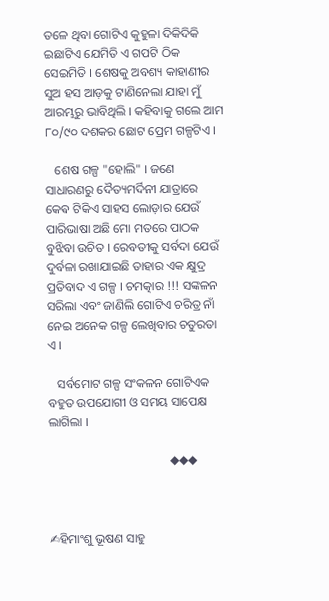ତଳେ ଥିବା ଗୋଟିଏ କୁହୁଳା ଦିକିଦିକି ଇଛାଟିଏ ଯେମିତି ଏ ଗପଟି ଠିକ ସେଇମିତି । ଶେଷକୁ ଅବଶ୍ୟ କାହାଣୀର ସୁଅ ହସ ଆଡ଼କୁ ଟାଣିନେଲା ଯାହା ମୁଁ ଆରମ୍ଭରୁ ଭାବିଥିଲି । କହିବାକୁ ଗଲେ ଆମ ୮୦/୯୦ ଦଶକର ଛୋଟ ପ୍ରେମ ଗଳ୍ପଟିଏ ।

   ଶେଷ ଗଳ୍ପ "ହୋଲି" । ଜଣେ ସାଧାରଣରୁ ଦୈତ୍ୟମର୍ଦିନୀ ଯାତ୍ରାରେ କେଵ ଟିକିଏ ସାହସ ଲୋଡ଼ାର ଯେଉଁ ପାରିଭାଷା ଅଛି ମୋ ମତରେ ପାଠକ ବୁଝିବା ଉଚିତ । ରେବତୀକୁ ସର୍ବଦା ଯେଉଁ ଦୁର୍ବଳା ରଖାଯାଇଛି ତାହାର ଏକ କ୍ଷୁଦ୍ର ପ୍ରତିବାଦ ଏ ଗଳ୍ପ । ଚମତ୍କାର !!! ସଙ୍କଳନ ସରିଲା ଏବଂ ଜାଣିଲି ଗୋଟିଏ ଚରିତ୍ର ନାଁ ନେଇ ଅନେକ ଗଳ୍ପ ଲେଖିବାର ଚତୁରତା ଏ ।

   ସର୍ବମୋଟ ଗଳ୍ପ ସଂକଳନ ଗୋଟିଏକ ବହୁତ ଉପଯୋଗୀ ଓ ସମୟ ସାପେକ୍ଷ ଲାଗିଲା ।

                                       ◆◆◆



✍ହିମାଂଶୁ ଭୂଷଣ ସାହୁ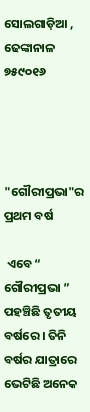ସୋଲଗାଡ଼ିଆ , ଢେଙ୍କାନାଳ ୭୫୯୦୧୬




"ଗୌରୀପ୍ରଭା"ର ପ୍ରଥମ ବର୍ଷ

 ଏବେ “ ଗୌରୀପ୍ରଭା ” ପହଞ୍ଚିଛି ତୃତୀୟ ବର୍ଷରେ । ତିନି ବର୍ଷର ଯାତ୍ରାରେ ଭେଟିଛି ଅନେକ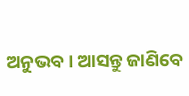ଅନୁଭବ । ଆସନ୍ତୁ ଜାଣିବେ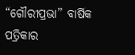“ଗୌରୀପ୍ରଭା” ବାର୍ଷିକ ପତ୍ରିକାର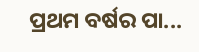ପ୍ରଥମ ବର୍ଷର ପା...